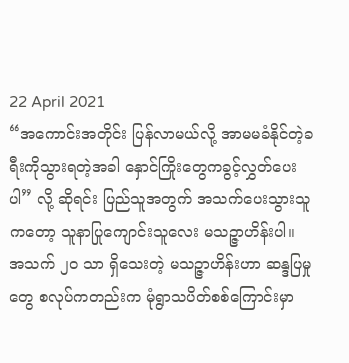22 April 2021
“အကောင်းအတိုင်း ပြန်လာမယ်လို့ အာမမခံနိုင်တဲ့ခရီးကိုသွားရတဲ့အခါ နှောင်ကြိုးတွေကခွင့်လွှတ်ပေးပါ” လို့ ဆိုရင်း ပြည်သူအတွက် အသက်ပေးသွားသူကတော့ သူနာပြုကျောင်းသူလေး မသဉ္ဇာဟိန်းပါ။
အသက် ၂၀ သာ ရှိသေးတဲ့ မသဉ္ဇာဟိန်းဟာ ဆန္ဒပြမှုတွေ စလုပ်ကတည်းက မုံရွာသပိတ်စစ်ကြောင်းမှာ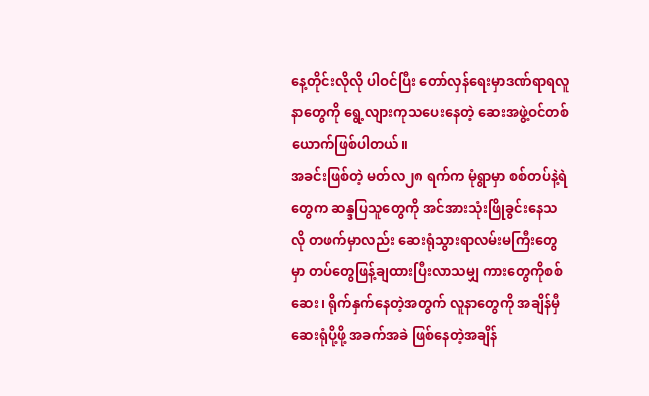နေ့တိုင်းလိုလို ပါဝင်ပြီး တော်လှန်ရေးမှာဒဏ်ရာရလူနာတွေကို ရွေ့လျားကုသပေးနေတဲ့ ဆေးအဖွဲ့ဝင်တစ်ယောက်ဖြစ်ပါတယ်။
အခင်းဖြစ်တဲ့ မတ်လ၂၈ ရက်က မုံရွာမှာ စစ်တပ်နဲ့ရဲတွေက ဆန္ဒပြသူတွေကို အင်အားသုံးဖြိုခွင်းနေသလို တဖက်မှာလည်း ဆေးရုံသွားရာလမ်းမကြီးတွေမှာ တပ်တွေဖြန့်ချထားပြီးလာသမျှ ကားတွေကိုစစ်ဆေး၊ ရိုက်နှက်နေတဲ့အတွက် လူနာတွေကို အချိန်မှီဆေးရုံပို့ဖို့ အခက်အခဲ ဖြစ်နေတဲ့အချိန်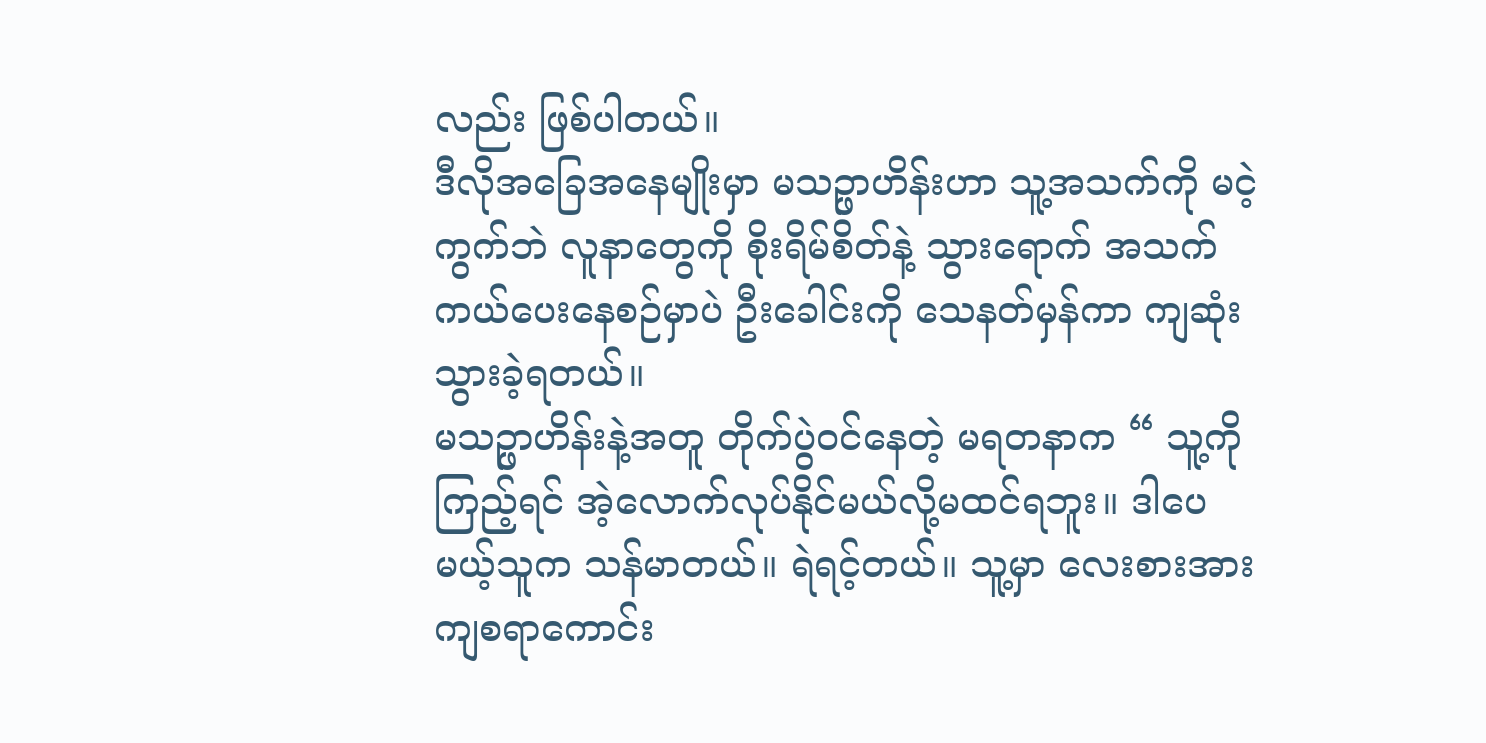လည်း ဖြစ်ပါတယ်။
ဒီလိုအခြေအနေမျိုးမှာ မသဉ္ဖာဟိန်းဟာ သူ့အသက်ကို မငဲ့ကွက်ဘဲ လူနာတွေကို စိုးရိမ်စိတ်နဲ့ သွားရောက် အသက်ကယ်ပေးနေစဉ်မှာပဲ ဦးခေါင်းကို သေနတ်မှန်ကာ ကျဆုံးသွားခဲ့ရတယ်။
မသဉ္ဖာဟိန်းနဲ့အတူ တိုက်ပွဲဝင်နေတဲ့ မရတနာက “ သူ့ကိုကြည့်ရင် အဲ့လောက်လုပ်နိုင်မယ်လို့မထင်ရဘူး။ ဒါပေမယ့်သူက သန်မာတယ်။ ရဲရင့်တယ်။ သူ့မှာ လေးစားအားကျစရာကောင်း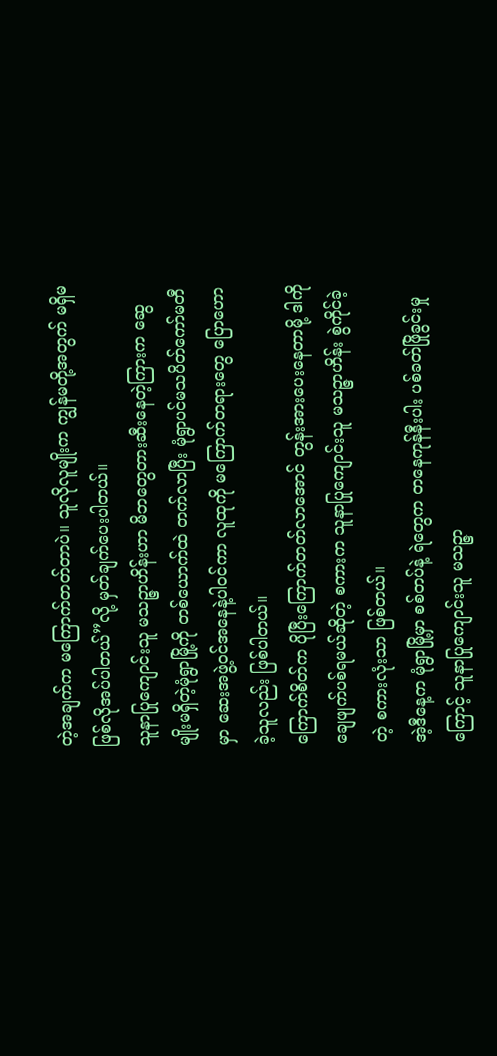တဲ့အချက်က မကြောက်တတ်တာပဲ။ သူလိုလူမျိုးက ကျွန်မတို့အတွက် မရှိမဖြစ်လိုအပ်ပါတယ်”လို့ မှတ်ချက်ပေးပါတယ်။
သူနာပြုကျောင်းသူ မသဉ္ဇာဟိန်းဟာ မိဘတွေတားဆီးနေတဲ့ကြားက ဆွေမျိုးမရှိတဲ့မုံရွာမြို့ကို တစ်ယောက်ထဲ တက်လာပြီး မုံရွာပင်မသပိတ်ကော်မတီမှာ ဆေးအဖွဲ့ဝင်အနေနဲ့ပါဝင်ကာ လူထုကို မကြောက်တရားတွေ ပြောဟောခဲ့သူလည်း ဖြစ်ပါတယ်။
ကြောက်စိတ်က ပိုပြီးကြောက်တတ်လာအောင် တွန်းအားပေးနေတာမို့ ဒါကို ချေဖျက်ပစ်ရမယ်ဆိုတဲ့ စကားက သူနာပြုကျောင်းသူ မသဉ္ဇာဟိန်း စွဲကိုင်ခဲ့တဲ့ စကားလုံးသာ ဖြစ်တယ်။
အဲ့ဒီနေ့က မုံရွာမြို့မှာ စစ်တပ်နဲ့ ရဲတွေက တနေကုန်နီးပါး ပစ်ခတ်ဖြိုခွင်းမှုကြောင့် သူနာပြုကျောင်းသူ မသဉ္ဇာ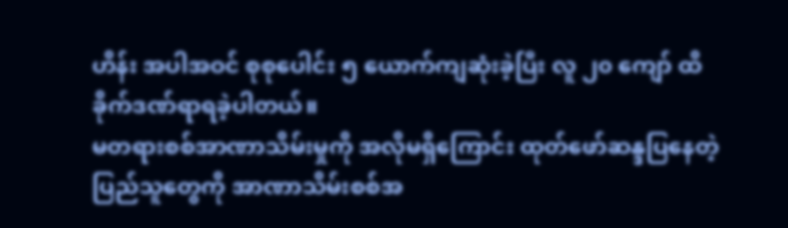ဟိန်း အပါအဝင် စုစုပေါင်း ၅ ယောက်ကျဆုံးခဲ့ပြီး လူ ၂၀ ကျော် ထိခိုက်ဒဏ်ရာရခဲ့ပါတယ်။
မတရားစစ်အာဏာသိမ်းမှုကို အလိုမရှိကြောင်း ထုတ်ဖော်ဆန္ဒပြနေတဲ့ ပြည်သူတွေကို အာဏာသိမ်းစစ်အ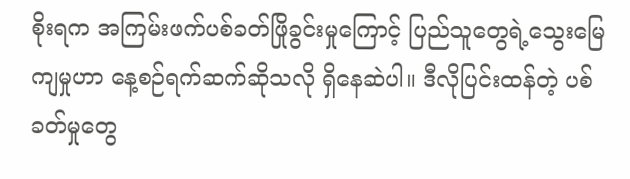စိုးရက အကြမ်းဖက်ပစ်ခတ်ဖြိုခွင်းမှုကြောင့် ပြည်သူတွေရဲ့သွေးမြေကျမှုဟာ နေ့စဉ်ရက်ဆက်ဆိုသလို ရှိနေဆဲပါ။ ဒီလိုပြင်းထန်တဲ့ ပစ်ခတ်မှုတွေ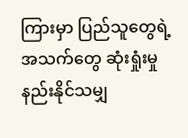ကြားမှာ ပြည်သူတွေရဲ့အသက်တွေ ဆုံးရှုံးမှုနည်းနိုင်သမျှ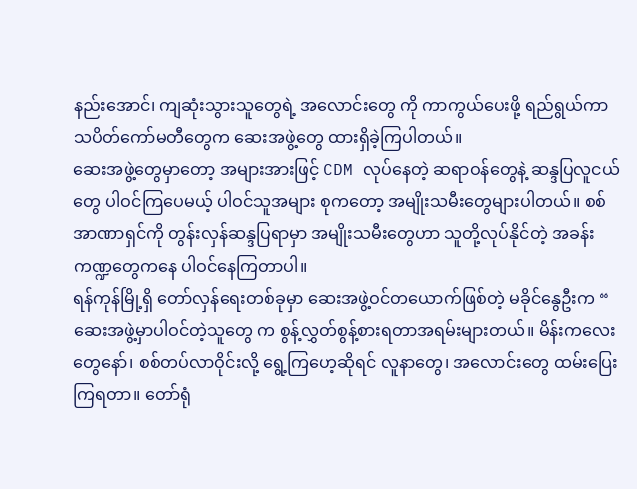နည်းအောင်၊ ကျဆုံးသွားသူတွေရဲ့ အလောင်းတွေ ကို ကာကွယ်ပေးဖို့ ရည်ရွယ်ကာ သပိတ်ကော်မတီတွေက ဆေးအဖွဲ့တွေ ထားရှိခဲ့ကြပါတယ်။
ဆေးအဖွဲ့တွေမှာတော့ အများအားဖြင့် CDM လုပ်နေတဲ့ ဆရာဝန်တွေနဲ့ ဆန္ဒပြလူငယ်တွေ ပါဝင်ကြပေမယ့် ပါဝင်သူအများ စုကတော့ အမျိုးသမီးတွေများပါတယ်။ စစ်အာဏာရှင်ကို တွန်းလှန်ဆန္ဒပြရာမှာ အမျိုးသမီးတွေဟာ သူတို့လုပ်နိုင်တဲ့ အခန်းကဏ္ဍတွေကနေ ပါဝင်နေကြတာပါ။
ရန်ကုန်မြို့ရှိ တော်လှန်ရေးတစ်ခုမှာ ဆေးအဖွဲ့ဝင်တယောက်ဖြစ်တဲ့ မခိုင်နွေဦးက “ ဆေးအဖွဲ့မှာပါဝင်တဲ့သူတွေ က စွန့်လွှတ်စွန့်စားရတာအရမ်းများတယ်။ မိန်းကလေးတွေနော်၊ စစ်တပ်လာဝိုင်းလို့ ရွေ့ကြဟေ့ဆိုရင် လူနာတွေ၊ အလောင်းတွေ ထမ်းပြေးကြရတာ။ တော်ရုံ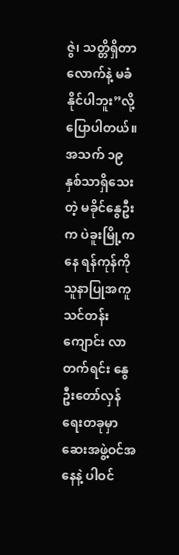ဇွဲ၊ သတ္တိရှိတာလောက်နဲ့ မခံနိုင်ပါဘူး”လို့ ပြောပါတယ်။
အသက် ၁၉ နှစ်သာရှိသေးတဲ့ မခိုင်နွေဦးက ပဲခူးမြို့ကနေ ရန်ကုန်ကို သူနာပြုအကူသင်တန်းကျောင်း လာတက်ရင်း နွေဦးတော်လှန်ရေးတခုမှာ ဆေးအဖွဲ့ဝင်အနေနဲ့ ပါဝင်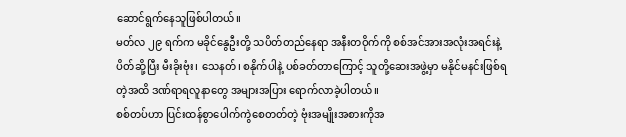ဆောင်ရွက်နေသူဖြစ်ပါတယ်။
မတ်လ ၂၉ ရက်က မခိုင်နွေဦးတို့ သပိတ်တည်နေရာ အနီးတဝိုက်ကို စစ်အင်အားအလုံးအရင်းနဲ့ ပိတ်ဆို့ပြီး မီးခိုးဗုံး၊ သေနတ်၊ စနိုက်ပါနဲ့ ပစ်ခတ်တာကြောင့် သူတို့ဆေးအဖွဲ့မှာ မနိုင်မနင်းဖြစ်ရတဲ့အထိ ဒဏ်ရာရလူနာတွေ အများအပြား ရောက်လာခဲ့ပါတယ်။
စစ်တပ်ဟာ ပြင်းထန်စွာပေါက်ကွဲစေတတ်တဲ့ ဗုံးအမျိုးအစားကိုအ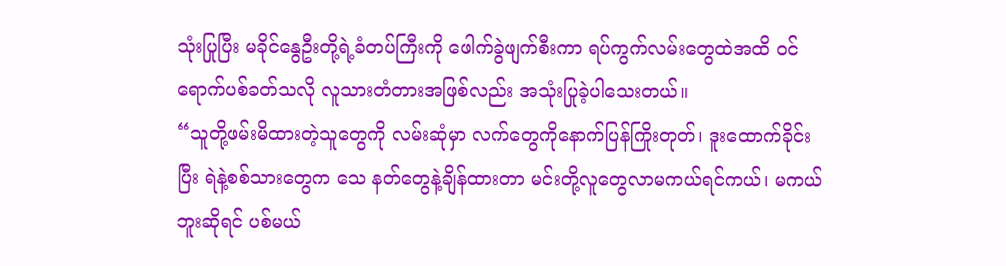သုံးပြုပြီး မခိုင်နွေဦးတို့ရဲ့ခံတပ်ကြီးကို ဖေါက်ခွဲဖျက်စီးကာ ရပ်ကွက်လမ်းတွေထဲအထိ ဝင်ရောက်ပစ်ခတ်သလို လူသားတံတားအဖြစ်လည်း အသုံးပြုခဲ့ပါသေးတယ်။
“သူတို့ဖမ်းမိထားတဲ့သူတွေကို လမ်းဆုံမှာ လက်တွေကိုနောက်ပြန်ကြိုးတုတ်၊ ဒူးထောက်ခိုင်းပြီး ရဲနဲ့စစ်သားတွေက သေ နတ်တွေနဲ့ချိန်ထားတာ မင်းတို့လူတွေလာမကယ်ရင်ကယ်၊ မကယ်ဘူးဆိုရင် ပစ်မယ်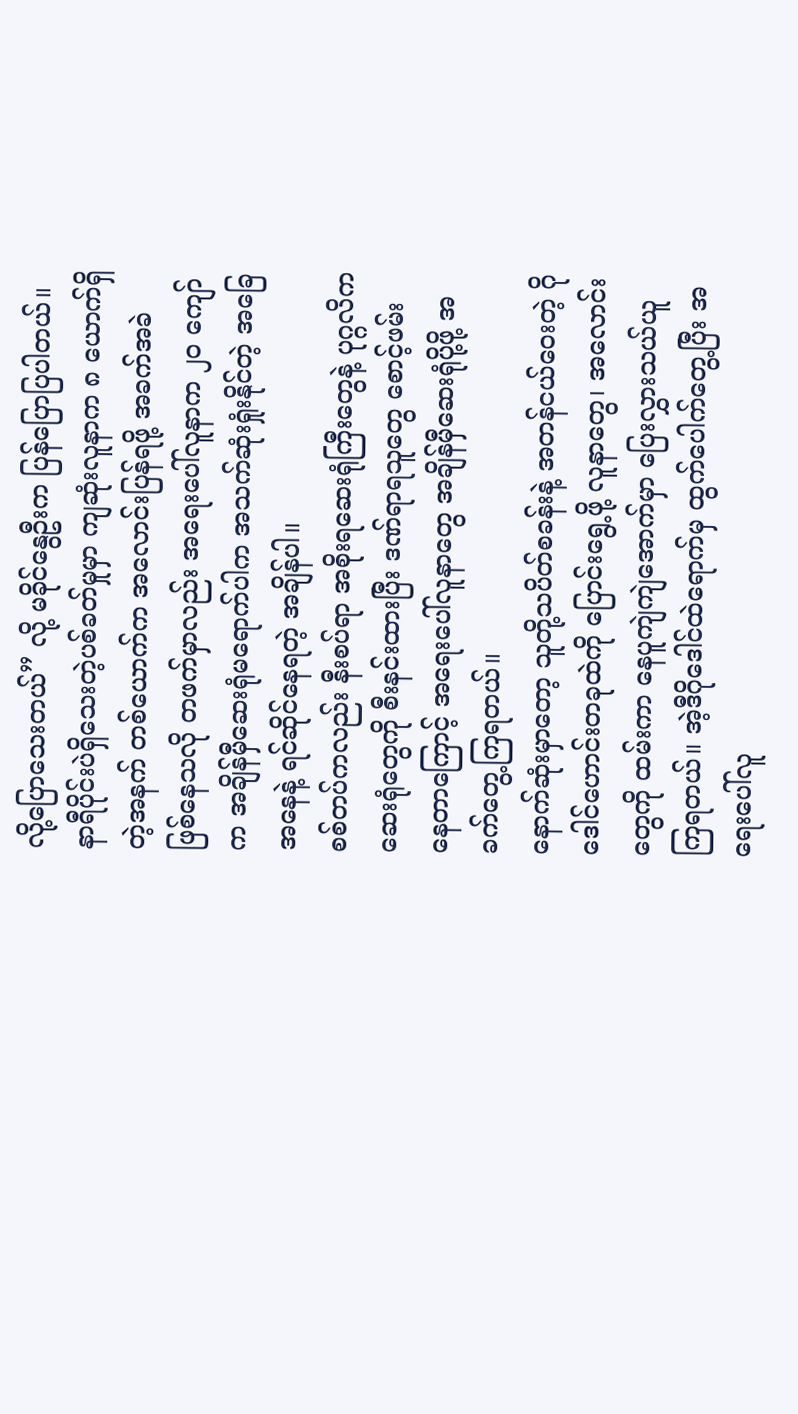လို့ပြောသေးတယ်” လို့ မခိုင်နွေဦးက ပြန်ပြောပြပါတယ်။
နာရီပိုင်းပဲရှိသေးတဲ့ပစ်ခတ်မှုမှာ ကျဆုံးလူနာက ၈ ယောက်ရှိတဲ့အနက် တစ်ယောက်က အလောင်းပြန်ရဖို့ အခက်အခဲ ဖြစ်နေသလို တဖက်မှာလည်း အရေးပေါ်လူနာက ၂၀ ကျော်က အချိန်မှီဆေးရုံမရောက်ပါက အသက်ဆုံးရှုံးနိုင်တဲ့ အခြေအနေနဲ့ ရင်ဆိုင်နေရတဲ့ အချိန်ပါ။
စစ်တပ်ကလည်း နီးစပ်ရာ အစိုးရဆေးရုံကြီးတွေနဲ့ ပုဂ္ဂလိက ဆေးရုံတွေကို စီးနင်းထားပြီး ဒဏ်ရာရသူတွေ စောင့်ဖမ်းနေတာကြောင့် အရေးပေါ်လူနာတွေ အချိန်မှီဆေးရုံပို့ဖို့ အခက်တွေ့ကြရတယ်။
နောက်ဆုံးမှာတော့ သူတို့သပိတ်စခန်းနဲ့ အတန်ငယ်ဝေးတဲ့ ဂိုဒေါင်ဟောင်းတခုထဲကို ပြောင်းရွေ့ဖို့ လူနာတွေ၊ အလောင်းတွေကို ထမ်းကာ နေပူကျဲကျဲအောက်မှာ ပြေးလွှားသယ်ယူကြရတယ်။ အဲ့ဒီဂိုဒေါင်ထဲရောက်မှ ထွက်ပေါက်တွေ့ပြီး အရေးပေါ်လူ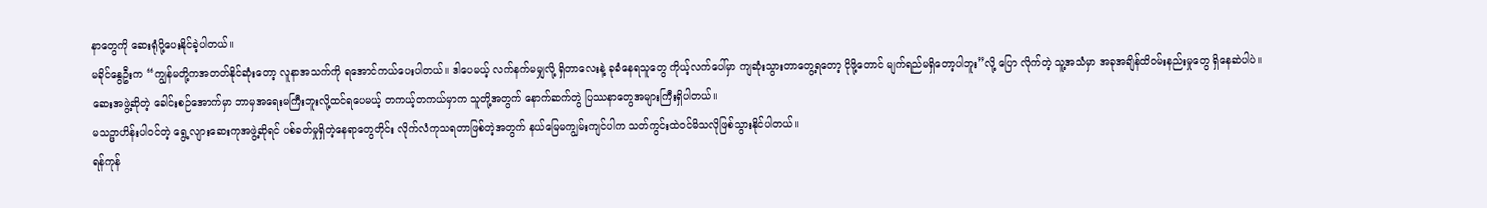နာတွေကို ဆေးရုံပို့ပေးနိုင်ခဲ့ပါတယ်။
မခိုင်နွေဦးက “ကျွန်မတို့ကအတတ်နိုင်ဆုံးတော့ လူနာအသက်ကို ရအောင်ကယ်ပေးပါတယ်။ ဒါပေမယ့် လက်နက်မမျှလို့ ရှိတာလေးနဲ့ ခုခံနေရသူတွေ ကိုယ့်လက်ပေါ်မှာ ကျဆုံးသွားတာတွေ့ရတော့ ငိုဖို့တောင် မျက်ရည်မရှိတော့ပါဘူး”လို့ ပြော လိုက်တဲ့ သူ့အသံမှာ အခုအချိန်ထိဝမ်းနည်းမှုတွေ ရှိနေဆဲပါပဲ။
ဆေးအဖွဲ့ဆိုတဲ့ ခေါင်းစဉ်အောက်မှာ ဘာမှအရေးမကြီးဘူးလို့ထင်ရပေမယ့် တကယ့်တကယ်မှာက သူတို့အတွက် နောက်ဆက်တွဲ ပြဿနာတွေအများကြီးရှိပါတယ်။
မသဉ္ဖာဟိန်းပါဝင်တဲ့ ရွေ့လျားဆေးကုအဖွဲ့ဆိုရင် ပစ်ခတ်မှုရှိတဲ့နေရာတွေတိုင်း လိုက်လံကုသရတာဖြစ်တဲ့အတွက် နယ်မြေမကျွမ်းကျင်ပါက သတ်ကွင်းထဲဝင်မိသလိုဖြစ်သွားနိုင်ပါတယ်။
ရန်ကုန်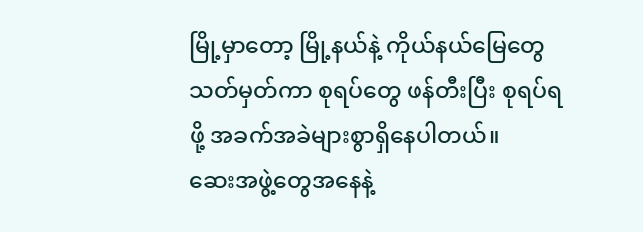မြို့မှာတော့ မြို့နယ်နဲ့ ကိုယ်နယ်မြေတွေ သတ်မှတ်ကာ စုရပ်တွေ ဖန်တီးပြီး စုရပ်ရဖို့ အခက်အခဲများစွာရှိနေပါတယ်။
ဆေးအဖွဲ့တွေအနေနဲ့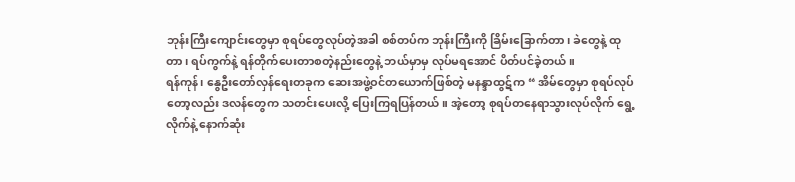ဘုန်းကြီးကျောင်းတွေမှာ စုရပ်တွေလုပ်တဲ့အခါ စစ်တပ်က ဘုန်းကြီးကို ခြိမ်းခြောက်တာ၊ ခဲတွေနဲ့ ထုတာ၊ ရပ်ကွက်နဲ့ ရန်တိုက်ပေးတာစတဲ့နည်းတွေနဲ့ ဘယ်မှာမှ လုပ်မရအောင် ပိတ်ပင်ခဲ့တယ်။
ရန်ကုန်၊ နွေဦးတော်လှန်ရေးတခုက ဆေးအဖွဲ့ဝင်တယောက်ဖြစ်တဲ့ မနန္ဒာထွဋ်က “ အိမ်တွေမှာ စုရပ်လုပ်တော့လည်း ဒလန်တွေက သတင်းပေးလို့ ပြေးကြရပြန်တယ်။ အဲ့တော့ စုရပ်တနေရာသွားလုပ်လိုက် ရွေ့လိုက်နဲ့ နောက်ဆုံး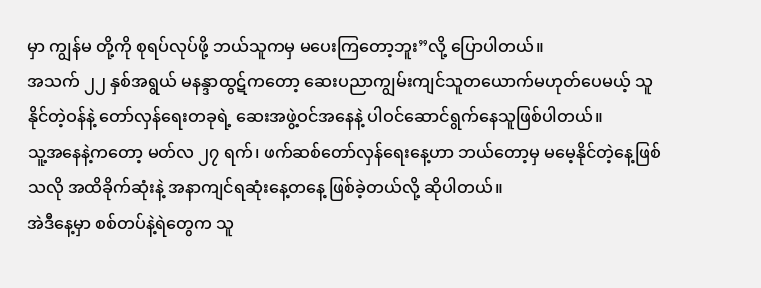မှာ ကျွန်မ တို့ကို စုရပ်လုပ်ဖို့ ဘယ်သူကမှ မပေးကြတော့ဘူး”လို့ ပြောပါတယ်။
အသက် ၂၂ နှစ်အရွယ် မနန္ဒာထွဋ်ကတော့ ဆေးပညာကျွမ်းကျင်သူတယောက်မဟုတ်ပေမယ့် သူနိုင်တဲ့ဝန်နဲ့ တော်လှန်ရေးတခုရဲ့ ဆေးအဖွဲ့ဝင်အနေနဲ့ ပါဝင်ဆောင်ရွက်နေသူဖြစ်ပါတယ်။
သူ့အနေနဲ့ကတော့ မတ်လ ၂၇ ရက်၊ ဖက်ဆစ်တော်လှန်ရေးနေ့ဟာ ဘယ်တော့မှ မမေ့နိုင်တဲ့နေ့ဖြစ်သလို အထိခိုက်ဆုံးနဲ့ အနာကျင်ရဆုံးနေ့တနေ့ ဖြစ်ခဲ့တယ်လို့ ဆိုပါတယ်။
အဲဒီနေ့မှာ စစ်တပ်နဲ့ရဲတွေက သူ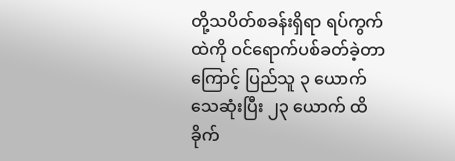တို့သပိတ်စခန်းရှိရာ ရပ်ကွက်ထဲကို ဝင်ရောက်ပစ်ခတ်ခဲ့တာကြောင့် ပြည်သူ ၃ ယောက် သေဆုံးပြီး ၂၃ ယောက် ထိခိုက်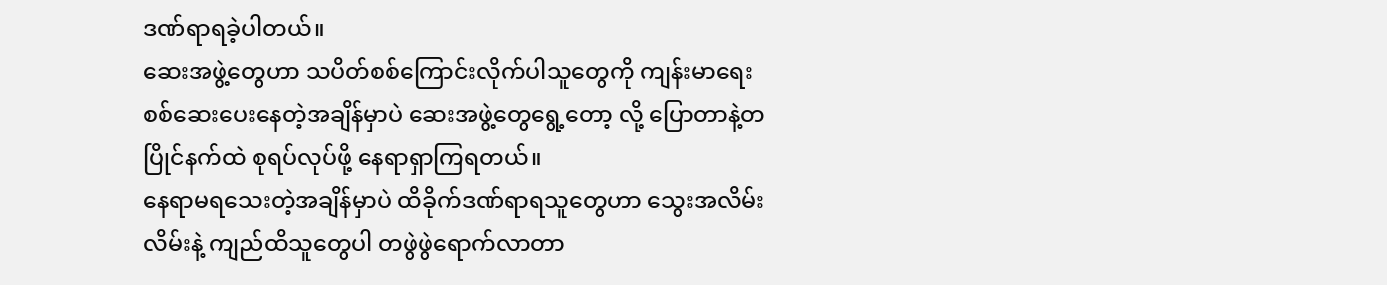ဒဏ်ရာရခဲ့ပါတယ်။
ဆေးအဖွဲ့တွေဟာ သပိတ်စစ်ကြောင်းလိုက်ပါသူတွေကို ကျန်းမာရေးစစ်ဆေးပေးနေတဲ့အချိန်မှာပဲ ဆေးအဖွဲ့တွေရွေ့တော့ လို့ ပြောတာနဲ့တပြိုင်နက်ထဲ စုရပ်လုပ်ဖို့ နေရာရှာကြရတယ်။
နေရာမရသေးတဲ့အချိန်မှာပဲ ထိခိုက်ဒဏ်ရာရသူတွေဟာ သွေးအလိမ်းလိမ်းနဲ့ ကျည်ထိသူတွေပါ တဖွဲဖွဲရောက်လာတာ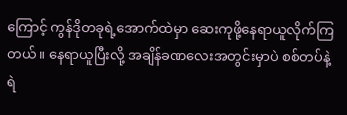ကြောင့် ကွန်ဒိုတခုရဲ့အောက်ထဲမှာ ဆေးကုဖို့နေရာယူလိုက်ကြတယ်။ နေရာယူပြီးလို့ အချိန်ခဏလေးအတွင်းမှာပဲ စစ်တပ်နဲ့ရဲ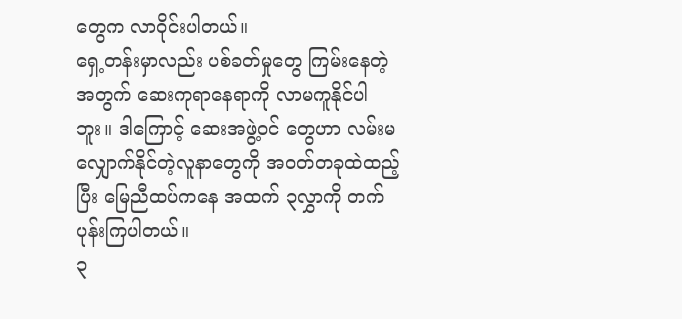တွေက လာဝိုင်းပါတယ်။
ရှေ့တန်းမှာလည်း ပစ်ခတ်မှုတွေ ကြမ်းနေတဲ့အတွက် ဆေးကုရာနေရာကို လာမကူနိုင်ပါဘူး။ ဒါကြောင့် ဆေးအဖွဲ့ဝင် တွေဟာ လမ်းမလျှောက်နိုင်တဲ့လူနာတွေကို အဝတ်တခုထဲထည့်ပြီး မြေညီထပ်ကနေ အထက် ၃လွှာကို တက်ပုန်းကြပါတယ်။
၃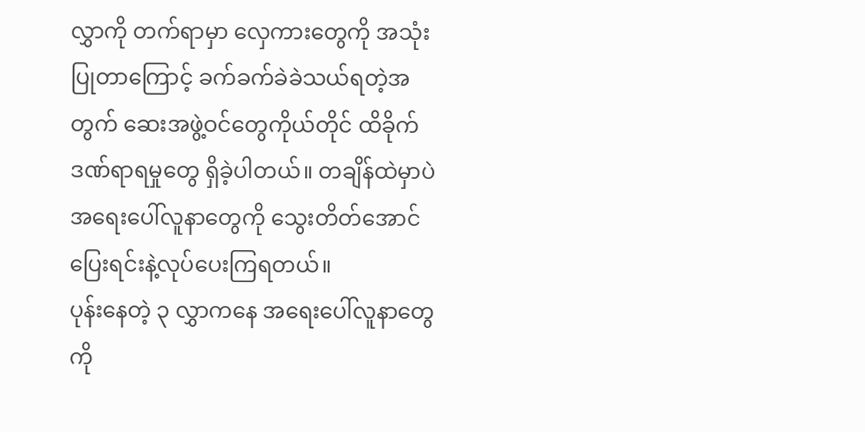လွှာကို တက်ရာမှာ လှေကားတွေကို အသုံးပြုတာကြောင့် ခက်ခက်ခဲခဲသယ်ရတဲ့အတွက် ဆေးအဖွဲ့ဝင်တွေကိုယ်တိုင် ထိခိုက်ဒဏ်ရာရမှုတွေ ရှိခဲ့ပါတယ်။ တချိန်ထဲမှာပဲ အရေးပေါ်လူနာတွေကို သွေးတိတ်အောင် ပြေးရင်းနဲ့လုပ်ပေးကြရတယ်။
ပုန်းနေတဲ့ ၃ လွှာကနေ အရေးပေါ်လူနာတွေကို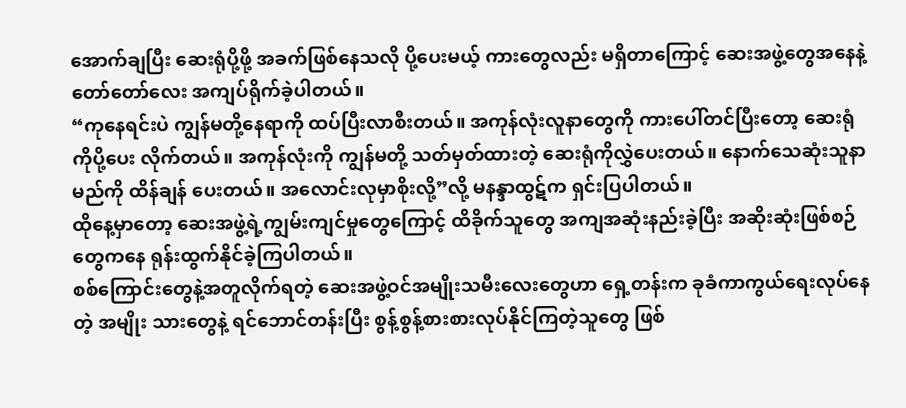အောက်ချပြီး ဆေးရုံပို့ဖို့ အခက်ဖြစ်နေသလို ပို့ပေးမယ့် ကားတွေလည်း မရှိတာကြောင့် ဆေးအဖွဲ့တွေအနေနဲ့ တော်တော်လေး အကျပ်ရိုက်ခဲ့ပါတယ်။
“ကုနေရင်းပဲ ကျွန်မတို့နေရာကို ထပ်ပြီးလာစီးတယ်။ အကုန်လုံးလူနာတွေကို ကားပေါ်တင်ပြီးတော့ ဆေးရုံကိုပို့ပေး လိုက်တယ်။ အကုန်လုံးကို ကျွန်မတို့ သတ်မှတ်ထားတဲ့ ဆေးရုံကိုလွှဲပေးတယ်။ နောက်သေဆုံးသူနာမည်ကို ထိန်ချန် ပေးတယ်။ အလောင်းလုမှာစိုးလို့”လို့ မနန္ဒာထွဋ်က ရှင်းပြပါတယ်။
ထိုနေ့မှာတော့ ဆေးအဖွဲ့ရဲ့ကျွမ်းကျင်မှုတွေကြောင့် ထိခိုက်သူတွေ အကျအဆုံးနည်းခဲ့ပြီး အဆိုးဆုံးဖြစ်စဉ်တွေကနေ ရုန်းထွက်နိုင်ခဲ့ကြပါတယ်။
စစ်ကြောင်းတွေနဲ့အတူလိုက်ရတဲ့ ဆေးအဖွဲ့ဝင်အမျိုးသမီးလေးတွေဟာ ရှေ့တန်းက ခုခံကာကွယ်ရေးလုပ်နေတဲ့ အမျိုး သားတွေနဲ့ ရင်ဘောင်တန်းပြီး စွန့်စွန့်စားစားလုပ်နိုင်ကြတဲ့သူတွေ ဖြစ်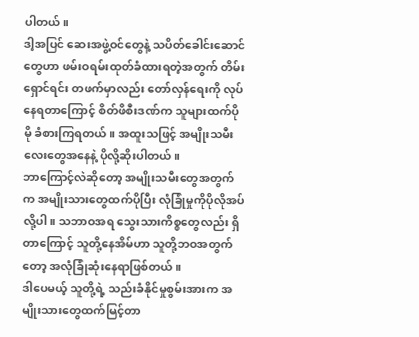ပါတယ်။
ဒါ့အပြင် ဆေးအဖွဲ့ဝင်တွေနဲ့ သပိတ်ခေါင်းဆောင်တွေဟာ ဖမ်းဝရမ်းထုတ်ခံထားရတဲ့အတွက် တိမ်းရှောင်ရင်း တဖက်မှာလည်း တော်လှန်ရေးကို လုပ်နေရတာကြောင့် စိတ်ဖိစီးဒဏ်က သူများထက်ပိုမို ခံစားကြရတယ်။ အထူးသဖြင့် အမျိုးသမီး လေးတွေအနေနဲ့ ပိုလို့ဆိုးပါတယ်။
ဘာကြောင့်လဲဆိုတော့ အမျိုးသမီးတွေအတွက်က အမျိုးသားတွေထက်ပိုပြီး လုံခြုံမှုကိုပိုလိုအပ်လို့ပါ။ သဘာဝအရ သွေးသားကိစ္စတွေလည်း ရှိတာကြောင့် သူတို့နေအိမ်ဟာ သူတို့ဘဝအတွက်တော့ အလုံခြုံဆုံးနေရာဖြစ်တယ်။
ဒါပေမယ့် သူတို့ရဲ့ သည်းခံနိုင်မှုစွမ်းအားက အမျိုးသားတွေထက်မြင့်တာ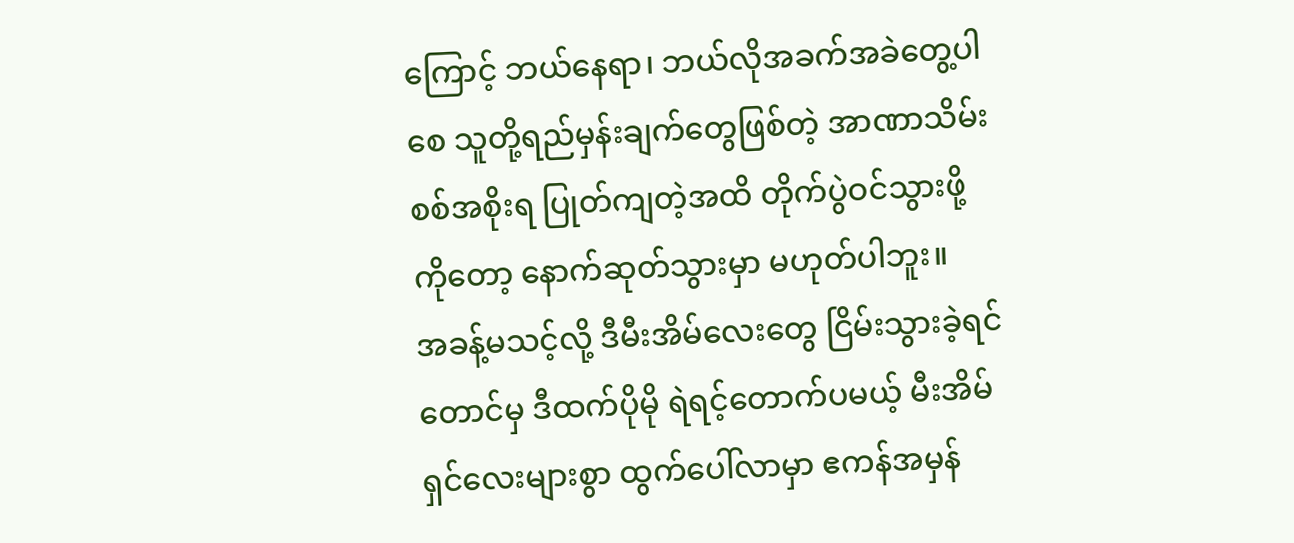ကြောင့် ဘယ်နေရာ၊ ဘယ်လိုအခက်အခဲတွေ့ပါစေ သူတို့ရည်မှန်းချက်တွေဖြစ်တဲ့ အာဏာသိမ်းစစ်အစိုးရ ပြုတ်ကျတဲ့အထိ တိုက်ပွဲဝင်သွားဖို့ကိုတော့ နောက်ဆုတ်သွားမှာ မဟုတ်ပါဘူး။
အခန့်မသင့်လို့ ဒီမီးအိမ်လေးတွေ ငြိမ်းသွားခဲ့ရင်တောင်မှ ဒီထက်ပိုမို ရဲရင့်တောက်ပမယ့် မီးအိမ်ရှင်လေးများစွာ ထွက်ပေါ်လာမှာ ဧကန်အမှန်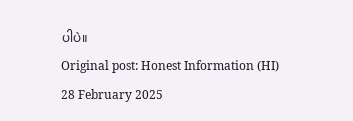ပါပဲ။
Original post: Honest Information (HI)
28 February 2025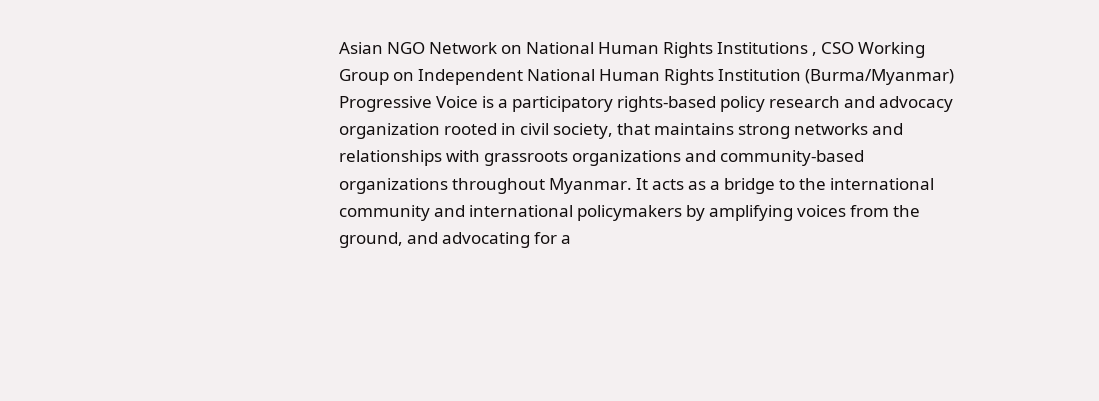Asian NGO Network on National Human Rights Institutions , CSO Working Group on Independent National Human Rights Institution (Burma/Myanmar)
Progressive Voice is a participatory rights-based policy research and advocacy organization rooted in civil society, that maintains strong networks and relationships with grassroots organizations and community-based organizations throughout Myanmar. It acts as a bridge to the international community and international policymakers by amplifying voices from the ground, and advocating for a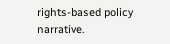rights-based policy narrative.